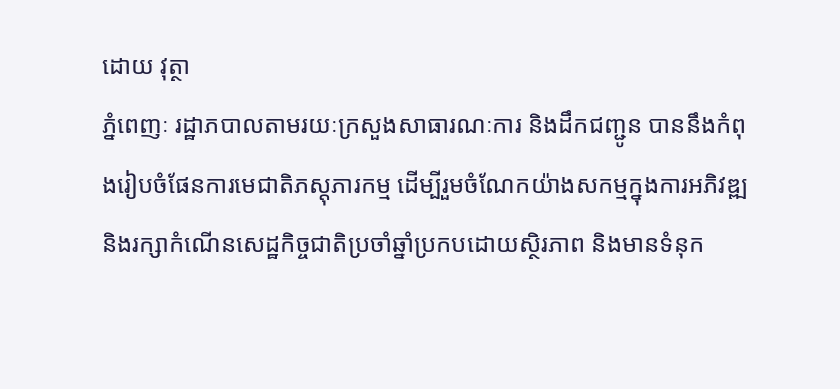ដោយ វុត្ថា
ភ្នំពេញៈ រដ្ឋាភបាលតាមរយៈក្រសួងសាធារណៈការ និងដឹកជញ្ជូន បាននឹងកំពុងរៀបចំផែនការមេជាតិភស្តុភារកម្ម ដើម្បីរួមចំណែកយ៉ាងសកម្មក្នុងការអភិវឌ្ឍ និងរក្សាកំណើនសេដ្ឋកិច្ចជាតិប្រចាំឆ្នាំប្រកបដោយស្ថិរភាព និងមានទំនុក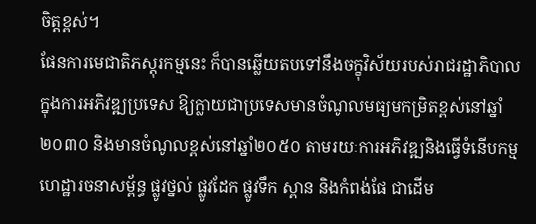ចិត្តខ្ពស់។
ផែនការមេជាតិភស្តុរកម្មនេះ ក៏បានឆ្លើយតបទៅនឹងចក្ខុវិស័យរបស់រាជរដ្ឋាភិបាលក្នុងការអភិវឌ្ឍប្រទេស ឱ្យក្លាយជាប្រទេសមានចំណូលមធ្យមកម្រិតខ្ពស់នៅឆ្នាំ ២០៣០ និងមានចំណូលខ្ពស់នៅឆ្នាំ២០៥០ តាមរយៈការអភិវឌ្ឍនិងធ្វើទំនើបកម្ម ហេដ្ឋារចនាសម្ព័ន្ធ ផ្លូវថ្នល់ ផ្លូវដែក ផ្លូវទឹក ស្ពាន និងកំពង់ផែ ជាដើម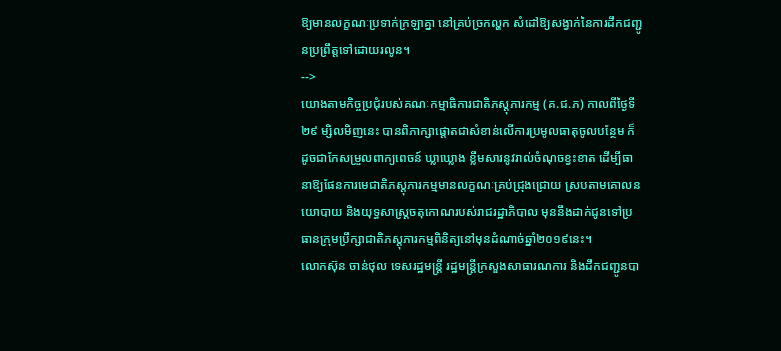ឱ្យមានលក្ខណៈប្រទាក់ក្រឡាគ្នា នៅគ្រប់ច្រកល្ហក សំដៅឱ្យសង្វាក់នៃការដឹកជញ្ជូនប្រព្រឹត្តទៅដោយរលូន។
-->
យោងតាមកិច្ចប្រជុំរបស់គណៈកម្មាធិការជាតិភស្តុភារកម្ម (គ.ជ.ភ) កាលពីថ្ងៃទី ២៩ ម្សិលមិញនេះ បានពិភាក្សាផ្តោតជាសំខាន់លើការប្រមូលធាតុចូលបន្ថែម ក៏ដូចជាកែសម្រួលពាក្យពេចន៍ ឃ្លាឃ្លោង ខ្លឹមសារនូវរាល់ចំណុចខ្វះខាត ដើម្បីធានាឱ្យផែនការមេជាតិភស្តុភារកម្មមានលក្ខណៈគ្រប់ជ្រុងជ្រោយ ស្របតាមគោលនយោបាយ និងយុទ្ធសាស្ត្រចតុកោណរបស់រាជរដ្ឋាភិបាល មុននឹងដាក់ជូនទៅប្រធានក្រុមប្រឹក្សាជាតិភស្ដុភារកម្មពិនិត្យនៅមុនដំណាច់ឆ្នាំ២០១៩នេះ។
លោកស៊ុន ចាន់ថុល ទេសរដ្ឋមន្ត្រី រដ្ឋមន្ត្រីក្រសួងសាធារណការ និងដឹកជញ្ជូនបា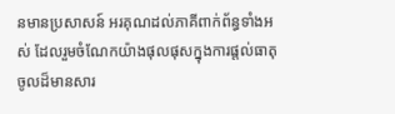នមានប្រសាសន៍ អរគុណដល់ភាគីពាក់ព័ន្ធទាំងអស់ ដែលរួមចំណែកយ៉ាងផុលផុសក្នុងការផ្ដល់ធាតុចូលដ៏មានសារ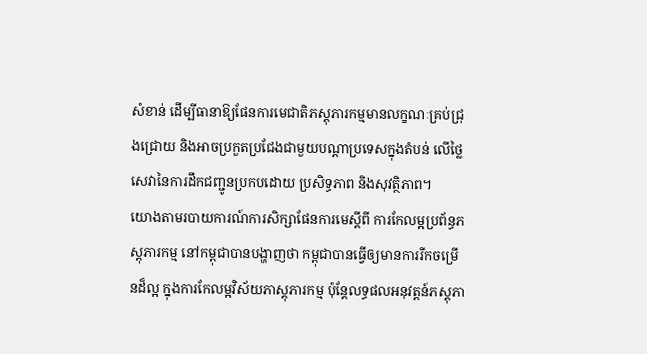សំខាន់ ដើម្បីធានាឱ្យផែនការមេជាតិភស្តុភារកម្មមានលក្ខណៈគ្រប់ជ្រុងជ្រោយ និងអាចប្រកួតប្រជែងជាមួយបណ្តាប្រទេសក្នុងតំបន់ លើថ្លៃសេវានៃការដឹកជញ្ជូនប្រកបដោយ ប្រសិទ្ធភាព និងសុវត្ថិភាព។
យោងតាមរបាយការណ៍ការសិក្សាផែនការមេស្តីពី ការកែលម្អប្រព័ន្ធភស្តុភារកម្ម នៅកម្ពុជាបានបង្ហាញថា កម្ពុជាបានធ្វើឲ្យមានការរីកចម្រើនដ៏ល្អ ក្នុងការកែលម្អវិស័យភាស្តុភារកម្ម ប៉ុន្តែលទ្ធផលអនុវត្តន៍ភស្តុភា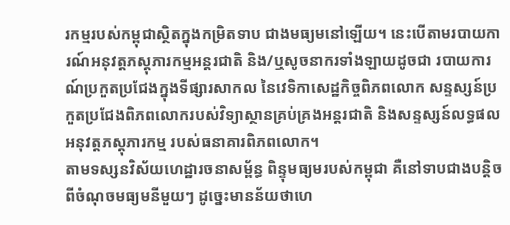រកម្មរបស់កម្ពុជាស្ថិតក្នុងកម្រិតទាប ជាងមធ្យមនៅឡើយ។ នេះបើតាមរបាយការណ៍អនុវត្តភស្តុភារកម្មអន្តរជាតិ និង/ឬសូចនាករទាំងឡាយដូចជា របាយការណ៍ប្រកួតប្រជែងក្នុងទីផ្សារសាកល នៃវេទិកាសេដ្ឋកិច្ចពិភពលោក សន្ទស្សន៍ប្រកួតប្រជែងពិភពលោករបស់វិទ្យាស្ថានគ្រប់គ្រងអន្តរជាតិ និងសន្ទស្សន៍លទ្ធផល អនុវត្តភស្តុភារកម្ម របស់ធនាគារពិភពលោក។
តាមទស្សនវិស័យហេដ្ឋារចនាសម្ព័ន្ធ ពិន្ទុមធ្យមរបស់កម្ពុជា គឺនៅទាបជាងបន្តិច ពីចំណុចមធ្យមនីមួយៗ ដូច្នេះមានន័យថាហេ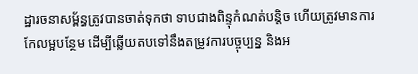ដ្ឋារចនាសម្ព័ន្ធត្រូវបានចាត់ទុកថា ទាបជាងពិន្ទុកំណត់បន្តិច ហើយត្រូវមានការកែលម្អបន្ថែម ដើម្បីឆ្លើយតបទៅនឹងតម្រូវការបច្ចុប្បន្ន និងអ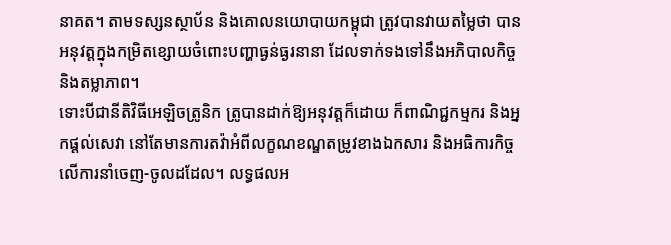នាគត។ តាមទស្សនស្ថាប័ន និងគោលនយោបាយកម្ពុជា ត្រូវបានវាយតម្លៃថា បានអនុវត្តក្នុងកម្រិតខ្សោយចំពោះបញ្ហាធ្ងន់ធ្ងរនានា ដែលទាក់ទងទៅនឹងអភិបាលកិច្ច និងតម្លាភាព។
ទោះបីជានីតិវិធីអេឡិចត្រូនិក ត្រូបានដាក់ឱ្យអនុវត្តក៏ដោយ ក៏ពាណិជ្ជកម្មករ និងអ្នកផ្តល់សេវា នៅតែមានការតវ៉ាអំពីលក្ខណខណ្ឌតម្រូវខាងឯកសារ និងអធិការកិច្ចលើការនាំចេញ-ចូលដដែល។ លទ្ធផលអ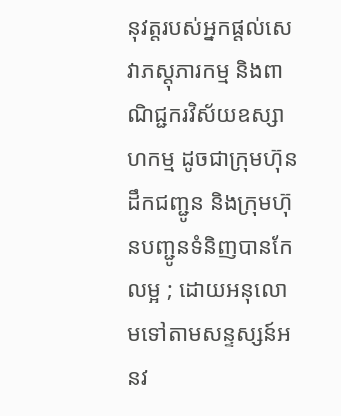នុវត្តរបស់អ្នកផ្តល់សេវាភស្តុភារកម្ម និងពាណិជ្ជករវិស័យឧស្សាហកម្ម ដូចជាក្រុមហ៊ុនដឹកជញ្ជូន និងក្រុមហ៊ុនបញ្ជូនទំនិញបានកែលម្អ ; ដោយអនុលោមទៅតាមសន្ទស្សន៍អនវ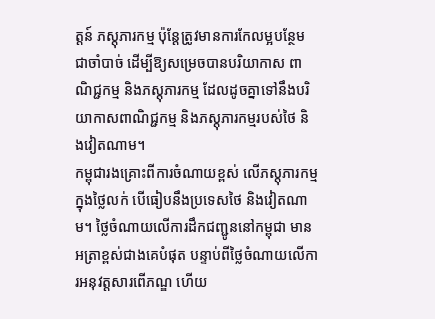ត្តន៍ ភស្តុភារកម្ម ប៉ុន្តែត្រូវមានការកែលម្អបន្ថែមជាចាំបាច់ ដើម្បីឱ្យសម្រេចបានបរិយាកាស ពាណិជ្ជកម្ម និងភស្តុភារកម្ម ដែលដូចគ្នាទៅនឹងបរិយាកាសពាណិជ្ជកម្ម និងភស្តុភារកម្មរបស់ថៃ និងវៀតណាម។
កម្ពុជារងគ្រោះពីការចំណាយខ្ពស់ លើភស្តុភារកម្មក្នុងថ្លៃលក់ បើធៀបនឹងប្រទេសថៃ និងវៀតណាម។ ថ្លៃចំណាយលើការដឹកជញ្ជូននៅកម្ពុជា មានអត្រាខ្ពស់ជាងគេបំផុត បន្ទាប់ពីថ្លៃចំណាយលើការអនុវត្តសារពើភណ្ឌ ហើយ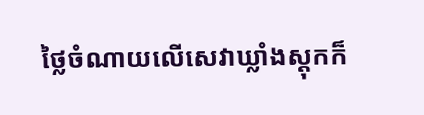ថ្លៃចំណាយលើសេវាឃ្លាំងស្តុកក៏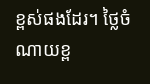ខ្ពស់ផងដែរ។ ថ្លៃចំណាយខ្ព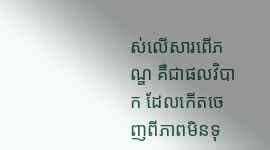ស់លើសារពើភណ្ឌ គឺជាផលវិបាក ដែលកើតចេញពីភាពមិនទុ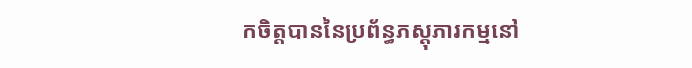កចិត្តបាននៃប្រព័ន្ធភស្តុភារកម្មនៅ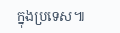ក្នុងប្រទេស៕